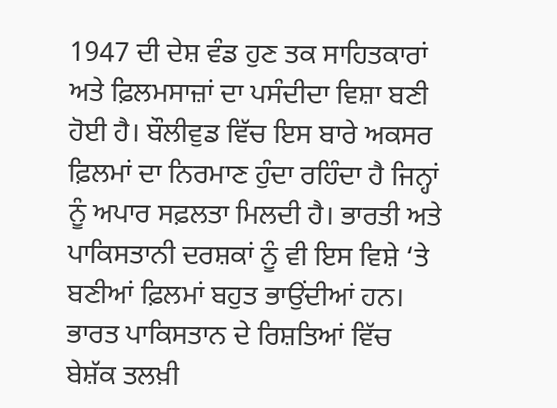1947 ਦੀ ਦੇਸ਼ ਵੰਡ ਹੁਣ ਤਕ ਸਾਹਿਤਕਾਰਾਂ ਅਤੇ ਫ਼ਿਲਮਸਾਜ਼ਾਂ ਦਾ ਪਸੰਦੀਦਾ ਵਿਸ਼ਾ ਬਣੀ ਹੋਈ ਹੈ। ਬੌਲੀਵੁਡ ਵਿੱਚ ਇਸ ਬਾਰੇ ਅਕਸਰ ਫ਼ਿਲਮਾਂ ਦਾ ਨਿਰਮਾਣ ਹੁੰਦਾ ਰਹਿੰਦਾ ਹੈ ਜਿਨ੍ਹਾਂ ਨੂੰ ਅਪਾਰ ਸਫ਼ਲਤਾ ਮਿਲਦੀ ਹੈ। ਭਾਰਤੀ ਅਤੇ ਪਾਕਿਸਤਾਨੀ ਦਰਸ਼ਕਾਂ ਨੂੰ ਵੀ ਇਸ ਵਿਸ਼ੇ ‘ਤੇ ਬਣੀਆਂ ਫ਼ਿਲਮਾਂ ਬਹੁਤ ਭਾਉਂਦੀਆਂ ਹਨ।
ਭਾਰਤ ਪਾਕਿਸਤਾਨ ਦੇ ਰਿਸ਼ਤਿਆਂ ਵਿੱਚ ਬੇਸ਼ੱਕ ਤਲਖ਼ੀ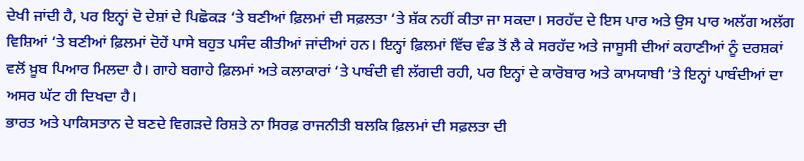ਦੇਖੀ ਜਾਂਦੀ ਹੈ, ਪਰ ਇਨ੍ਹਾਂ ਦੋ ਦੇਸ਼ਾਂ ਦੇ ਪਿਛੋਕੜ ‘ਤੇ ਬਣੀਆਂ ਫ਼ਿਲਮਾਂ ਦੀ ਸਫ਼ਲਤਾ ‘ਤੇ ਸ਼ੱਕ ਨਹੀਂ ਕੀਤਾ ਜਾ ਸਕਦਾ। ਸਰਹੱਦ ਦੇ ਇਸ ਪਾਰ ਅਤੇ ਉਸ ਪਾਰ ਅਲੱਗ ਅਲੱਗ ਵਿਸ਼ਿਆਂ ‘ਤੇ ਬਣੀਆਂ ਫ਼ਿਲਮਾਂ ਦੋਹੇਂ ਪਾਸੇ ਬਹੁਤ ਪਸੰਦ ਕੀਤੀਆਂ ਜਾਂਦੀਆਂ ਹਨ। ਇਨ੍ਹਾਂ ਫ਼ਿਲਮਾਂ ਵਿੱਚ ਵੰਡ ਤੋਂ ਲੈ ਕੇ ਸਰਹੱਦ ਅਤੇ ਜਾਸੂਸੀ ਦੀਆਂ ਕਹਾਣੀਆਂ ਨੂੰ ਦਰਸ਼ਕਾਂ ਵਲੋਂ ਖ਼ੂਬ ਪਿਆਰ ਮਿਲਦਾ ਹੈ। ਗਾਹੇ ਬਗਾਹੇ ਫ਼ਿਲਮਾਂ ਅਤੇ ਕਲਾਕਾਰਾਂ ‘ਤੇ ਪਾਬੰਦੀ ਵੀ ਲੱਗਦੀ ਰਹੀ, ਪਰ ਇਨ੍ਹਾਂ ਦੇ ਕਾਰੋਬਾਰ ਅਤੇ ਕਾਮਯਾਬੀ ‘ਤੇ ਇਨ੍ਹਾਂ ਪਾਬੰਦੀਆਂ ਦਾ ਅਸਰ ਘੱਟ ਹੀ ਦਿਖਦਾ ਹੈ।
ਭਾਰਤ ਅਤੇ ਪਾਕਿਸਤਾਨ ਦੇ ਬਣਦੇ ਵਿਗੜਦੇ ਰਿਸ਼ਤੇ ਨਾ ਸਿਰਫ਼ ਰਾਜਨੀਤੀ ਬਲਕਿ ਫ਼ਿਲਮਾਂ ਦੀ ਸਫ਼ਲਤਾ ਦੀ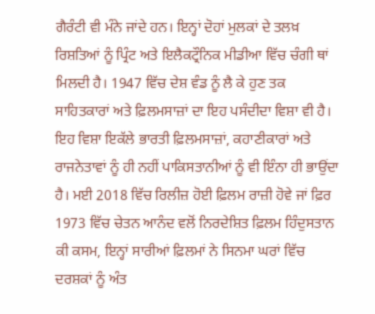ਗੈਰੰਟੀ ਵੀ ਮੰਨੇ ਜਾਂਦੇ ਹਨ। ਇਨ੍ਹਾਂ ਦੋਹਾਂ ਮੁਲਕਾਂ ਦੇ ਤਲਖ਼ ਰਿਸ਼ਤਿਆਂ ਨੂੰ ਪ੍ਰਿੰਟ ਅਤੇ ਇਲੈਕਟ੍ਰੌਨਿਕ ਮੀਡੀਆ ਵਿੱਚ ਚੰਗੀ ਥਾਂ ਮਿਲਦੀ ਹੈ। 1947 ਵਿੱਚ ਦੇਸ਼ ਵੰਡ ਨੂੰ ਲੈ ਕੇ ਹੁਣ ਤਕ ਸਾਹਿਤਕਾਰਾਂ ਅਤੇ ਫ਼ਿਲਮਸਾਜ਼ਾਂ ਦਾ ਇਹ ਪਸੰਦੀਦਾ ਵਿਸ਼ਾ ਵੀ ਹੈ। ਇਹ ਵਿਸ਼ਾ ਇਕੱਲੇ ਭਾਰਤੀ ਫ਼ਿਲਮਸਾਜ਼ਾਂ, ਕਹਾਣੀਕਾਰਾਂ ਅਤੇ ਰਾਜਨੇਤਾਵਾਂ ਨੂੰ ਹੀ ਨਹੀਂ ਪਾਕਿਸਤਾਨੀਆਂ ਨੂੰ ਵੀ ਇੰਨਾ ਹੀ ਭਾਉਂਦਾ ਹੈ। ਮਈ 2018 ਵਿੱਚ ਰਿਲੀਜ਼ ਹੋਈ ਫ਼ਿਲਮ ਰਾਜ਼ੀ ਹੋਵੇ ਜਾਂ ਫ਼ਿਰ 1973 ਵਿੱਚ ਚੇਤਨ ਆਨੰਦ ਵਲੋਂ ਨਿਰਦੇਸ਼ਿਤ ਫ਼ਿਲਮ ਹਿੰਦੁਸਤਾਨ ਕੀ ਕਸਮ, ਇਨ੍ਹਾਂ ਸਾਰੀਆਂ ਫ਼ਿਲਮਾਂ ਨੇ ਸਿਨਮਾ ਘਰਾਂ ਵਿੱਚ ਦਰਸ਼ਕਾਂ ਨੂੰ ਅੰਤ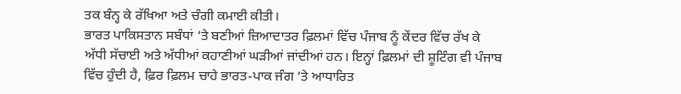ਤਕ ਬੰਨ੍ਹ ਕੇ ਰੱਖਿਆ ਅਤੇ ਚੰਗੀ ਕਮਾਈ ਕੀਤੀ।
ਭਾਰਤ ਪਾਕਿਸਤਾਨ ਸਬੰਧਾਂ ‘ਤੇ ਬਣੀਆਂ ਜ਼ਿਆਦਾਤਰ ਫ਼ਿਲਮਾਂ ਵਿੱਚ ਪੰਜਾਬ ਨੂੰ ਕੇਂਦਰ ਵਿੱਚ ਰੱਖ ਕੇ ਅੱਧੀ ਸੱਚਾਈ ਅਤੇ ਅੱਧੀਆਂ ਕਹਾਣੀਆਂ ਘੜੀਆਂ ਜਾਂਦੀਆਂ ਹਨ। ਇਨ੍ਹਾਂ ਫ਼ਿਲਮਾਂ ਦੀ ਸ਼ੂਟਿੰਗ ਵੀ ਪੰਜਾਬ ਵਿੱਚ ਹੁੰਦੀ ਹੈ, ਫ਼ਿਰ ਫ਼ਿਲਮ ਚਾਹੇ ਭਾਰਤ-ਪਾਕ ਜੰਗ ‘ਤੇ ਆਧਾਰਿਤ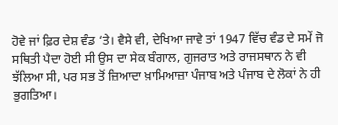ਹੋਵੇ ਜਾਂ ਫ਼ਿਰ ਦੇਸ਼ ਵੰਡ ‘ਤੇ। ਵੈਸੇ ਵੀ, ਦੇਖਿਆ ਜਾਵੇ ਤਾਂ 1947 ਵਿੱਚ ਵੰਡ ਦੇ ਸਮੇਂ ਜੋ ਸਥਿਤੀ ਪੈਦਾ ਹੋਈ ਸੀ ਉਸ ਦਾ ਸੇਕ ਬੰਗਾਲ, ਗੁਜਰਾਤ ਅਤੇ ਰਾਜਸਥਾਨ ਨੇ ਵੀ ਝੱਲਿਆ ਸੀ, ਪਰ ਸਭ ਤੋਂ ਜ਼ਿਆਦਾ ਖ਼ਾਮਿਆਜ਼ਾ ਪੰਜਾਬ ਅਤੇ ਪੰਜਾਬ ਦੇ ਲੋਕਾਂ ਨੇ ਹੀ ਭੁਗਤਿਆ।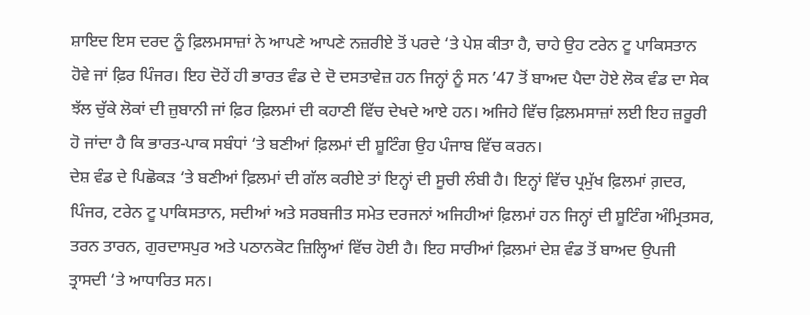ਸ਼ਾਇਦ ਇਸ ਦਰਦ ਨੂੰ ਫ਼ਿਲਮਸਾਜ਼ਾਂ ਨੇ ਆਪਣੇ ਆਪਣੇ ਨਜ਼ਰੀਏ ਤੋਂ ਪਰਦੇ ‘ਤੇ ਪੇਸ਼ ਕੀਤਾ ਹੈ, ਚਾਹੇ ਉਹ ਟਰੇਨ ਟੂ ਪਾਕਿਸਤਾਨ ਹੋਵੇ ਜਾਂ ਫ਼ਿਰ ਪਿੰਜਰ। ਇਹ ਦੋਹੇਂ ਹੀ ਭਾਰਤ ਵੰਡ ਦੇ ਦੋ ਦਸਤਾਵੇਜ਼ ਹਨ ਜਿਨ੍ਹਾਂ ਨੂੰ ਸਨ ’47 ਤੋਂ ਬਾਅਦ ਪੈਦਾ ਹੋਏ ਲੋਕ ਵੰਡ ਦਾ ਸੇਕ ਝੱਲ ਚੁੱਕੇ ਲੋਕਾਂ ਦੀ ਜ਼ੁਬਾਨੀ ਜਾਂ ਫ਼ਿਰ ਫ਼ਿਲਮਾਂ ਦੀ ਕਹਾਣੀ ਵਿੱਚ ਦੇਖਦੇ ਆਏ ਹਨ। ਅਜਿਹੇ ਵਿੱਚ ਫ਼ਿਲਮਸਾਜ਼ਾਂ ਲਈ ਇਹ ਜ਼ਰੂਰੀ ਹੋ ਜਾਂਦਾ ਹੈ ਕਿ ਭਾਰਤ-ਪਾਕ ਸਬੰਧਾਂ ‘ਤੇ ਬਣੀਆਂ ਫ਼ਿਲਮਾਂ ਦੀ ਸ਼ੂਟਿੰਗ ਉਹ ਪੰਜਾਬ ਵਿੱਚ ਕਰਨ।
ਦੇਸ਼ ਵੰਡ ਦੇ ਪਿਛੋਕੜ ‘ਤੇ ਬਣੀਆਂ ਫ਼ਿਲਮਾਂ ਦੀ ਗੱਲ ਕਰੀਏ ਤਾਂ ਇਨ੍ਹਾਂ ਦੀ ਸੂਚੀ ਲੰਬੀ ਹੈ। ਇਨ੍ਹਾਂ ਵਿੱਚ ਪ੍ਰਮੁੱਖ ਫ਼ਿਲਮਾਂ ਗ਼ਦਰ, ਪਿੰਜਰ, ਟਰੇਨ ਟੂ ਪਾਕਿਸਤਾਨ, ਸਦੀਆਂ ਅਤੇ ਸਰਬਜੀਤ ਸਮੇਤ ਦਰਜਨਾਂ ਅਜਿਹੀਆਂ ਫ਼ਿਲਮਾਂ ਹਨ ਜਿਨ੍ਹਾਂ ਦੀ ਸ਼ੂਟਿੰਗ ਅੰਮ੍ਰਿਤਸਰ, ਤਰਨ ਤਾਰਨ, ਗੁਰਦਾਸਪੁਰ ਅਤੇ ਪਠਾਨਕੋਟ ਜ਼ਿਲ੍ਹਿਆਂ ਵਿੱਚ ਹੋਈ ਹੈ। ਇਹ ਸਾਰੀਆਂ ਫ਼ਿਲਮਾਂ ਦੇਸ਼ ਵੰਡ ਤੋਂ ਬਾਅਦ ਉਪਜੀ ਤ੍ਰਾਸਦੀ ‘ਤੇ ਆਧਾਰਿਤ ਸਨ।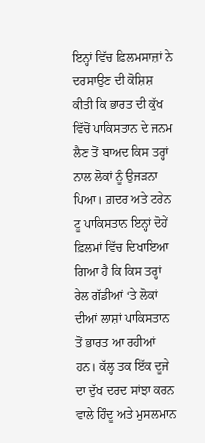ਇਨ੍ਹਾਂ ਵਿੱਚ ਫ਼ਿਲਮਸਾਜ਼ਾਂ ਨੇ ਦਰਸਾਉਣ ਦੀ ਕੋਸ਼ਿਸ਼ ਕੀਤੀ ਕਿ ਭਾਰਤ ਦੀ ਕੁੱਖ ਵਿੱਚੋਂ ਪਾਕਿਸਤਾਨ ਦੇ ਜਨਮ ਲੈਣ ਤੋਂ ਬਾਅਦ ਕਿਸ ਤਰ੍ਹਾਂ ਨਾਲ ਲੋਕਾਂ ਨੂੰ ਉਜੜਨਾ ਪਿਆ। ਗ਼ਦਰ ਅਤੇ ਟਰੇਨ ਟੂ ਪਾਕਿਸਤਾਨ ਇਨ੍ਹਾਂ ਦੋਹੇਂ ਫ਼ਿਲਮਾਂ ਵਿੱਚ ਦਿਖਾਇਆ ਗਿਆ ਹੈ ਕਿ ਕਿਸ ਤਰ੍ਹਾਂ ਰੇਲ ਗੱਡੀਆਂ ‘ਤੇ ਲੋਕਾਂ ਦੀਆਂ ਲਾਸ਼ਾਂ ਪਾਕਿਸਤਾਨ ਤੋਂ ਭਾਰਤ ਆ ਰਹੀਆਂ ਹਨ। ਕੱਲ੍ਹ ਤਕ ਇੱਕ ਦੂਜੇ ਦਾ ਦੁੱਖ ਦਰਦ ਸਾਂਝਾ ਕਰਨ ਵਾਲੇ ਹਿੰਦੂ ਅਤੇ ਮੁਸਲਮਾਨ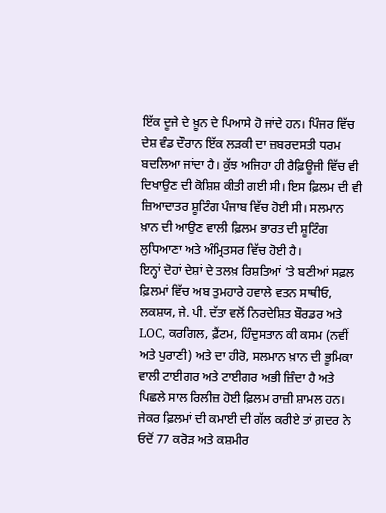ਇੱਕ ਦੂਜੇ ਦੇ ਖ਼ੂਨ ਦੇ ਪਿਆਸੇ ਹੋ ਜਾਂਦੇ ਹਨ। ਪਿੰਜਰ ਵਿੱਚ ਦੇਸ਼ ਵੰਡ ਦੌਰਾਨ ਇੱਕ ਲੜਕੀ ਦਾ ਜ਼ਬਰਦਸਤੀ ਧਰਮ ਬਦਲਿਆ ਜਾਂਦਾ ਹੈ। ਕੁੱਝ ਅਜਿਹਾ ਹੀ ਰੈਫ਼ਿਊਜੀ ਵਿੱਚ ਵੀ ਦਿਖਾਉਣ ਦੀ ਕੋਸ਼ਿਸ਼ ਕੀਤੀ ਗਈ ਸੀ। ਇਸ ਫ਼ਿਲਮ ਦੀ ਵੀ ਜ਼ਿਆਦਾਤਰ ਸ਼ੂਟਿੰਗ ਪੰਜਾਬ ਵਿੱਚ ਹੋਈ ਸੀ। ਸਲਮਾਨ ਖ਼ਾਨ ਦੀ ਆਉਣ ਵਾਲੀ ਫ਼ਿਲਮ ਭਾਰਤ ਦੀ ਸ਼ੂਟਿੰਗ ਲੁਧਿਆਣਾ ਅਤੇ ਅੰਮ੍ਰਿਤਸਰ ਵਿੱਚ ਹੋਈ ਹੈ।
ਇਨ੍ਹਾਂ ਦੋਹਾਂ ਦੇਸ਼ਾਂ ਦੇ ਤਲਖ਼ ਰਿਸ਼ਤਿਆਂ ‘ਤੇ ਬਣੀਆਂ ਸਫ਼ਲ ਫ਼ਿਲਮਾਂ ਵਿੱਚ ਅਬ ਤੁਮਹਾਰੇ ਹਵਾਲੇ ਵਤਨ ਸਾਥੀਓ, ਲਕਸ਼ਯ, ਜੇ. ਪੀ. ਦੱਤਾ ਵਲੋਂ ਨਿਰਦੇਸ਼ਿਤ ਬੌਰਡਰ ਅਤੇ LOC, ਕਰਗਿਲ, ਫ਼ੈਂਟਮ, ਹਿੰਦੁਸਤਾਨ ਕੀ ਕਸਮ (ਨਵੀਂ ਅਤੇ ਪੁਰਾਣੀ) ਅਤੇ ਦਾ ਹੀਰੋ, ਸਲਮਾਨ ਖ਼ਾਨ ਦੀ ਭੂਮਿਕਾ ਵਾਲੀ ਟਾਈਗਰ ਅਤੇ ਟਾਈਗਰ ਅਭੀ ਜ਼ਿੰਦਾ ਹੈ ਅਤੇ ਪਿਛਲੇ ਸਾਲ ਰਿਲੀਜ਼ ਹੋਈ ਫ਼ਿਲਮ ਰਾਜ਼ੀ ਸ਼ਾਮਲ ਹਨ। ਜੇਕਰ ਫ਼ਿਲਮਾਂ ਦੀ ਕਮਾਈ ਦੀ ਗੱਲ ਕਰੀਏ ਤਾਂ ਗ਼ਦਰ ਨੇ ਓਦੋਂ 77 ਕਰੋੜ ਅਤੇ ਕਸ਼ਮੀਰ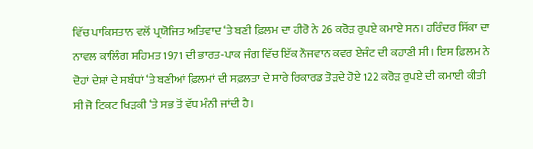ਵਿੱਚ ਪਾਕਿਸਤਾਨ ਵਲੋਂ ਪ੍ਰਯੋਜਿਤ ਅਤਿਵਾਦ ‘ਤੇ ਬਣੀ ਫ਼ਿਲਮ ਦਾ ਹੀਰੋ ਨੇ 26 ਕਰੋੜ ਰੁਪਏ ਕਮਾਏ ਸਨ। ਹਰਿੰਦਰ ਸਿੱਕਾ ਦਾ ਨਾਵਲ ਕਾਲਿੰਗ ਸਹਿਮਤ 1971 ਦੀ ਭਾਰਤ-ਪਾਕ ਜੰਗ ਵਿੱਚ ਇੱਕ ਨੌਜਵਾਨ ਕਵਰ ਏਜੰਟ ਦੀ ਕਹਾਣੀ ਸੀ। ਇਸ ਫ਼ਿਲਮ ਨੇ ਦੋਹਾਂ ਦੇਸ਼ਾਂ ਦੇ ਸਬੰਧਾਂ ‘ਤੇ ਬਣੀਆਂ ਫ਼ਿਲਮਾਂ ਦੀ ਸਫ਼ਲਤਾ ਦੇ ਸਾਰੇ ਰਿਕਾਰਡ ਤੋੜਦੇ ਹੋਏ 122 ਕਰੋੜ ਰੁਪਏ ਦੀ ਕਮਾਈ ਕੀਤੀ ਸੀ ਜੋ ਟਿਕਟ ਖਿੜਕੀ ‘ਤੇ ਸਭ ਤੋਂ ਵੱਧ ਮੰਨੀ ਜਾਂਦੀ ਹੈ।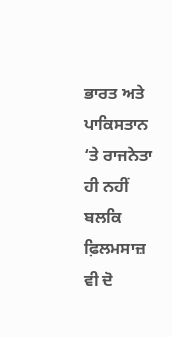ਭਾਰਤ ਅਤੇ ਪਾਕਿਸਤਾਨ ‘ਤੇ ਰਾਜਨੇਤਾ ਹੀ ਨਹੀਂ ਬਲਕਿ ਫ਼ਿਲਮਸਾਜ਼ ਵੀ ਦੋ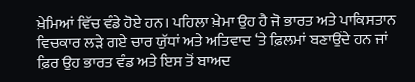ਖ਼ੇਮਿਆਂ ਵਿੱਚ ਵੰਡੇ ਹੋਏ ਹਨ। ਪਹਿਲਾ ਖ਼ੇਮਾ ਉਹ ਹੈ ਜੋ ਭਾਰਤ ਅਤੇ ਪਾਕਿਸਤਾਨ ਵਿਚਕਾਰ ਲੜੇ ਗਏ ਚਾਰ ਯੁੱਧਾਂ ਅਤੇ ਅਤਿਵਾਦ ‘ਤੇ ਫ਼ਿਲਮਾਂ ਬਣਾਉਂਦੇ ਹਨ ਜਾਂ ਫ਼ਿਰ ਉਹ ਭਾਰਤ ਵੰਡ ਅਤੇ ਇਸ ਤੋਂ ਬਾਅਦ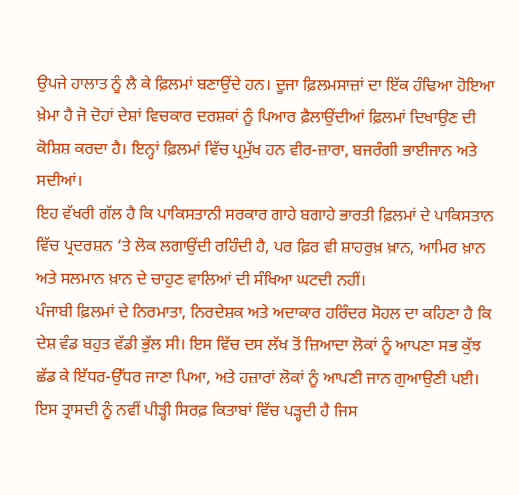ਉਪਜੇ ਹਾਲਾਤ ਨੂੰ ਲੈ ਕੇ ਫ਼ਿਲਮਾਂ ਬਣਾਉਂਦੇ ਹਨ। ਦੂਜਾ ਫ਼ਿਲਮਸਾਜ਼ਾਂ ਦਾ ਇੱਕ ਹੰਢਿਆ ਹੋਇਆ ਖ਼ੇਮਾ ਹੈ ਜੋ ਦੋਹਾਂ ਦੇਸ਼ਾਂ ਵਿਚਕਾਰ ਦਰਸ਼ਕਾਂ ਨੂੰ ਪਿਆਰ ਫ਼ੈਲਾਉਂਦੀਆਂ ਫ਼ਿਲਮਾਂ ਦਿਖਾਉਣ ਦੀ ਕੋਸ਼ਿਸ਼ ਕਰਦਾ ਹੈ। ਇਨ੍ਹਾਂ ਫ਼ਿਲਮਾਂ ਵਿੱਚ ਪ੍ਰਮੁੱਖ ਹਨ ਵੀਰ-ਜ਼ਾਰਾ, ਬਜਰੰਗੀ ਭਾਈਜਾਨ ਅਤੇ ਸਦੀਆਂ।
ਇਹ ਵੱਖਰੀ ਗੱਲ ਹੈ ਕਿ ਪਾਕਿਸਤਾਨੀ ਸਰਕਾਰ ਗਾਹੇ ਬਗਾਹੇ ਭਾਰਤੀ ਫ਼ਿਲਮਾਂ ਦੇ ਪਾਕਿਸਤਾਨ ਵਿੱਚ ਪ੍ਰਦਰਸ਼ਨ ‘ਤੇ ਲੋਕ ਲਗਾਉਂਦੀ ਰਹਿੰਦੀ ਹੈ, ਪਰ ਫ਼ਿਰ ਵੀ ਸ਼ਾਹਰੁਖ਼ ਖ਼ਾਨ, ਆਮਿਰ ਖ਼ਾਨ ਅਤੇ ਸਲਮਾਨ ਖ਼ਾਨ ਦੇ ਚਾਹੁਣ ਵਾਲਿਆਂ ਦੀ ਸੰਖਿਆ ਘਟਦੀ ਨਹੀਂ।
ਪੰਜਾਬੀ ਫ਼ਿਲਮਾਂ ਦੇ ਨਿਰਮਾਤਾ, ਨਿਰਦੇਸ਼ਕ ਅਤੇ ਅਦਾਕਾਰ ਹਰਿੰਦਰ ਸੋਹਲ ਦਾ ਕਹਿਣਾ ਹੈ ਕਿ ਦੇਸ਼ ਵੰਡ ਬਹੁਤ ਵੱਡੀ ਭੁੱਲ ਸੀ। ਇਸ ਵਿੱਚ ਦਸ ਲੱਖ ਤੋਂ ਜ਼ਿਆਦਾ ਲੋਕਾਂ ਨੂੰ ਆਪਣਾ ਸਭ ਕੁੱਝ ਛੱਡ ਕੇ ਇੱਧਰ-ਉੱਧਰ ਜਾਣਾ ਪਿਆ, ਅਤੇ ਹਜ਼ਾਰਾਂ ਲੋਕਾਂ ਨੂੰ ਆਪਣੀ ਜਾਨ ਗੁਆਉਣੀ ਪਈ। ਇਸ ਤ੍ਰਾਸਦੀ ਨੂੰ ਨਵੀਂ ਪੀੜ੍ਹੀ ਸਿਰਫ਼ ਕਿਤਾਬਾਂ ਵਿੱਚ ਪੜ੍ਹਦੀ ਹੈ ਜਿਸ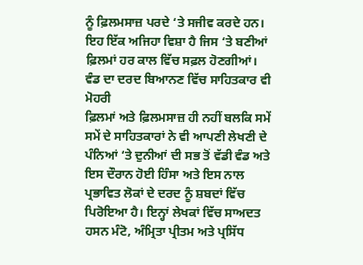ਨੂੰ ਫ਼ਿਲਮਸਾਜ਼ ਪਰਦੇ ‘ਤੇ ਸਜੀਵ ਕਰਦੇ ਹਨ। ਇਹ ਇੱਕ ਅਜਿਹਾ ਵਿਸ਼ਾ ਹੈ ਜਿਸ ‘ਤੇ ਬਣੀਆਂ ਫ਼ਿਲਮਾਂ ਹਰ ਕਾਲ ਵਿੱਚ ਸਫ਼ਲ ਹੋਣਗੀਆਂ।
ਵੰਡ ਦਾ ਦਰਦ ਬਿਆਨਣ ਵਿੱਚ ਸਾਹਿਤਕਾਰ ਵੀ ਮੋਹਰੀ
ਫ਼ਿਲਮਾਂ ਅਤੇ ਫ਼ਿਲਮਸਾਜ਼ ਹੀ ਨਹੀਂ ਬਲਕਿ ਸਮੇਂ ਸਮੇਂ ਦੇ ਸਾਹਿਤਕਾਰਾਂ ਨੇ ਵੀ ਆਪਣੀ ਲੇਖਣੀ ਦੇ ਪੰਨਿਆਂ ‘ਤੇ ਦੁਨੀਆਂ ਦੀ ਸਭ ਤੋਂ ਵੱਡੀ ਵੰਡ ਅਤੇ ਇਸ ਦੌਰਾਨ ਹੋਈ ਹਿੰਸਾ ਅਤੇ ਇਸ ਨਾਲ ਪ੍ਰਭਾਵਿਤ ਲੋਕਾਂ ਦੇ ਦਰਦ ਨੂੰ ਸ਼ਬਦਾਂ ਵਿੱਚ ਪਿਰੋਇਆ ਹੈ। ਇਨ੍ਹਾਂ ਲੇਖਕਾਂ ਵਿੱਚ ਸਾਅਦਤ ਹਸਨ ਮੰਟੋ, ਅੰਮ੍ਰਿਤਾ ਪ੍ਰੀਤਮ ਅਤੇ ਪ੍ਰਸਿੱਧ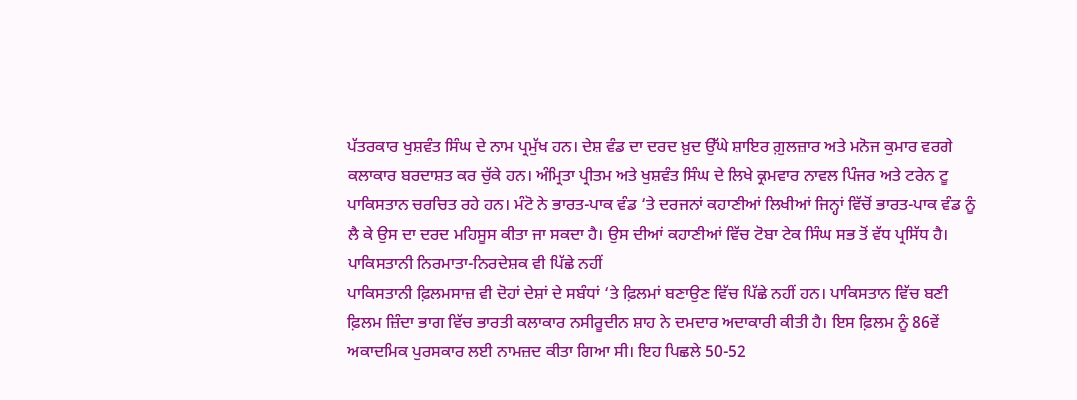ਪੱਤਰਕਾਰ ਖੁਸ਼ਵੰਤ ਸਿੰਘ ਦੇ ਨਾਮ ਪ੍ਰਮੁੱਖ ਹਨ। ਦੇਸ਼ ਵੰਡ ਦਾ ਦਰਦ ਖ਼ੁਦ ਉੱਘੇ ਸ਼ਾਇਰ ਗ਼ੁਲਜ਼ਾਰ ਅਤੇ ਮਨੋਜ ਕੁਮਾਰ ਵਰਗੇ ਕਲਾਕਾਰ ਬਰਦਾਸ਼ਤ ਕਰ ਚੁੱਕੇ ਹਨ। ਅੰਮ੍ਰਿਤਾ ਪ੍ਰੀਤਮ ਅਤੇ ਖੁਸ਼ਵੰਤ ਸਿੰਘ ਦੇ ਲਿਖੇ ਕ੍ਰਮਵਾਰ ਨਾਵਲ ਪਿੰਜਰ ਅਤੇ ਟਰੇਨ ਟੂ ਪਾਕਿਸਤਾਨ ਚਰਚਿਤ ਰਹੇ ਹਨ। ਮੰਟੋ ਨੇ ਭਾਰਤ-ਪਾਕ ਵੰਡ ‘ਤੇ ਦਰਜਨਾਂ ਕਹਾਣੀਆਂ ਲਿਖੀਆਂ ਜਿਨ੍ਹਾਂ ਵਿੱਚੋਂ ਭਾਰਤ-ਪਾਕ ਵੰਡ ਨੂੰ ਲੈ ਕੇ ਉਸ ਦਾ ਦਰਦ ਮਹਿਸੂਸ ਕੀਤਾ ਜਾ ਸਕਦਾ ਹੈ। ਉਸ ਦੀਆਂ ਕਹਾਣੀਆਂ ਵਿੱਚ ਟੋਬਾ ਟੇਕ ਸਿੰਘ ਸਭ ਤੋਂ ਵੱਧ ਪ੍ਰਸਿੱਧ ਹੈ।
ਪਾਕਿਸਤਾਨੀ ਨਿਰਮਾਤਾ-ਨਿਰਦੇਸ਼ਕ ਵੀ ਪਿੱਛੇ ਨਹੀਂ
ਪਾਕਿਸਤਾਨੀ ਫ਼ਿਲਮਸਾਜ਼ ਵੀ ਦੋਹਾਂ ਦੇਸ਼ਾਂ ਦੇ ਸਬੰਧਾਂ ‘ਤੇ ਫ਼ਿਲਮਾਂ ਬਣਾਉਣ ਵਿੱਚ ਪਿੱਛੇ ਨਹੀਂ ਹਨ। ਪਾਕਿਸਤਾਨ ਵਿੱਚ ਬਣੀ ਫ਼ਿਲਮ ਜ਼ਿੰਦਾ ਭਾਗ ਵਿੱਚ ਭਾਰਤੀ ਕਲਾਕਾਰ ਨਸੀਰੂਦੀਨ ਸ਼ਾਹ ਨੇ ਦਮਦਾਰ ਅਦਾਕਾਰੀ ਕੀਤੀ ਹੈ। ਇਸ ਫ਼ਿਲਮ ਨੂੰ 86ਵੇਂ ਅਕਾਦਮਿਕ ਪੁਰਸਕਾਰ ਲਈ ਨਾਮਜ਼ਦ ਕੀਤਾ ਗਿਆ ਸੀ। ਇਹ ਪਿਛਲੇ 50-52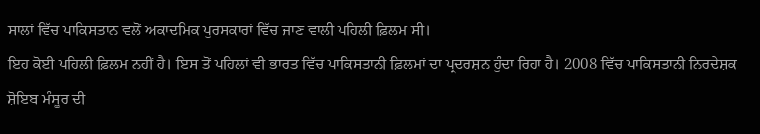ਸਾਲਾਂ ਵਿੱਚ ਪਾਕਿਸਤਾਨ ਵਲੋਂ ਅਕਾਦਮਿਕ ਪੁਰਸਕਾਰਾਂ ਵਿੱਚ ਜਾਣ ਵਾਲੀ ਪਹਿਲੀ ਫ਼ਿਲਮ ਸੀ।
ਇਹ ਕੋਈ ਪਹਿਲੀ ਫ਼ਿਲਮ ਨਹੀਂ ਹੈ। ਇਸ ਤੋਂ ਪਹਿਲਾਂ ਵੀ ਭਾਰਤ ਵਿੱਚ ਪਾਕਿਸਤਾਨੀ ਫ਼ਿਲਮਾਂ ਦਾ ਪ੍ਰਦਰਸ਼ਨ ਹੁੰਦਾ ਰਿਹਾ ਹੈ। 2008 ਵਿੱਚ ਪਾਕਿਸਤਾਨੀ ਨਿਰਦੇਸ਼ਕ ਸ਼ੋਇਬ ਮੰਸੂਰ ਦੀ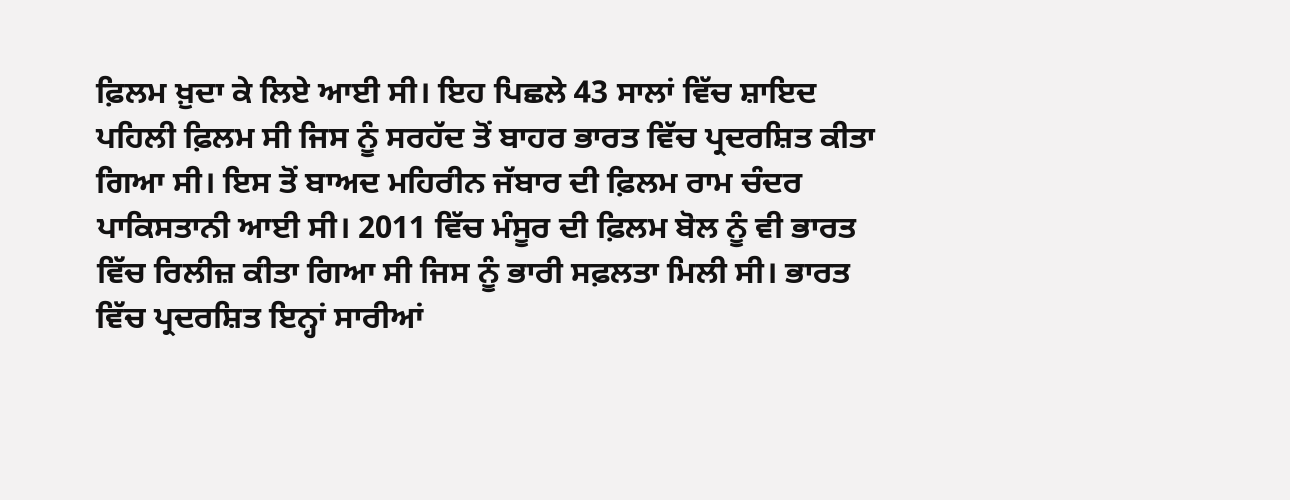ਫ਼ਿਲਮ ਖ਼ੁਦਾ ਕੇ ਲਿਏ ਆਈ ਸੀ। ਇਹ ਪਿਛਲੇ 43 ਸਾਲਾਂ ਵਿੱਚ ਸ਼ਾਇਦ ਪਹਿਲੀ ਫ਼ਿਲਮ ਸੀ ਜਿਸ ਨੂੰ ਸਰਹੱਦ ਤੋਂ ਬਾਹਰ ਭਾਰਤ ਵਿੱਚ ਪ੍ਰਦਰਸ਼ਿਤ ਕੀਤਾ ਗਿਆ ਸੀ। ਇਸ ਤੋਂ ਬਾਅਦ ਮਹਿਰੀਨ ਜੱਬਾਰ ਦੀ ਫ਼ਿਲਮ ਰਾਮ ਚੰਦਰ ਪਾਕਿਸਤਾਨੀ ਆਈ ਸੀ। 2011 ਵਿੱਚ ਮੰਸੂਰ ਦੀ ਫ਼ਿਲਮ ਬੋਲ ਨੂੰ ਵੀ ਭਾਰਤ ਵਿੱਚ ਰਿਲੀਜ਼ ਕੀਤਾ ਗਿਆ ਸੀ ਜਿਸ ਨੂੰ ਭਾਰੀ ਸਫ਼ਲਤਾ ਮਿਲੀ ਸੀ। ਭਾਰਤ ਵਿੱਚ ਪ੍ਰਦਰਸ਼ਿਤ ਇਨ੍ਹਾਂ ਸਾਰੀਆਂ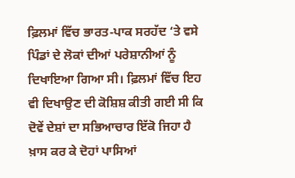ਫ਼ਿਲਮਾਂ ਵਿੱਚ ਭਾਰਤ-ਪਾਕ ਸਰਹੱਦ ‘ਤੇ ਵਸੇ ਪਿੰਡਾਂ ਦੇ ਲੋਕਾਂ ਦੀਆਂ ਪਰੇਸ਼ਾਨੀਆਂ ਨੂੰ ਦਿਖਾਇਆ ਗਿਆ ਸੀ। ਫ਼ਿਲਮਾਂ ਵਿੱਚ ਇਹ ਵੀ ਦਿਖਾਉਣ ਦੀ ਕੋਸ਼ਿਸ਼ ਕੀਤੀ ਗਈ ਸੀ ਕਿ ਦੋਵੇਂ ਦੇਸ਼ਾਂ ਦਾ ਸਭਿਆਚਾਰ ਇੱਕੋ ਜਿਹਾ ਹੈ ਖ਼ਾਸ ਕਰ ਕੇ ਦੋਹਾਂ ਪਾਸਿਆਂ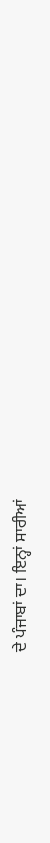ਦੇ ਪੰਜਾਬਾਂ ਦਾ। ਇਨ੍ਹਾਂ ਸਾਰੀਆਂ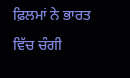ਫ਼ਿਲਮਾਂ ਨੇ ਭਾਰਤ ਵਿੱਚ ਚੰਗੀ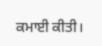ਕਮਾਈ ਕੀਤੀ।